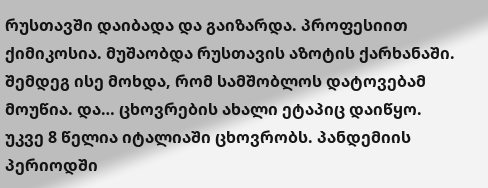რუსთავში დაიბადა და გაიზარდა. პროფესიით ქიმიკოსია. მუშაობდა რუსთავის აზოტის ქარხანაში. შემდეგ ისე მოხდა, რომ სამშობლოს დატოვებამ მოუწია. და… ცხოვრების ახალი ეტაპიც დაიწყო. უკვე 8 წელია იტალიაში ცხოვრობს. პანდემიის პერიოდში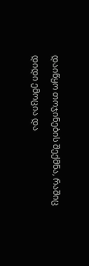დაიწყო თოჯინების შექმნა, რაშიც დიდი ემოცია და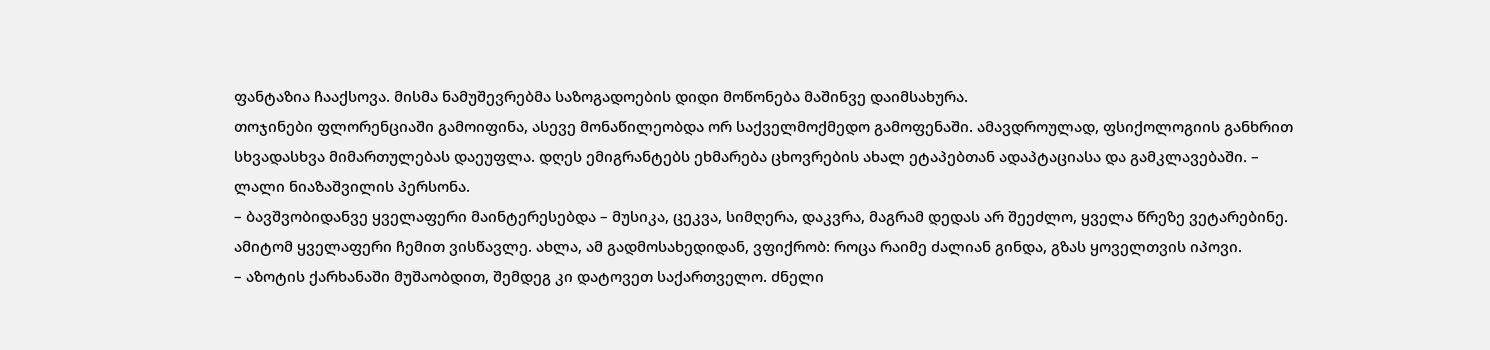ფანტაზია ჩააქსოვა. მისმა ნამუშევრებმა საზოგადოების დიდი მოწონება მაშინვე დაიმსახურა.
თოჯინები ფლორენციაში გამოიფინა, ასევე მონაწილეობდა ორ საქველმოქმედო გამოფენაში. ამავდროულად, ფსიქოლოგიის განხრით სხვადასხვა მიმართულებას დაეუფლა. დღეს ემიგრანტებს ეხმარება ცხოვრების ახალ ეტაპებთან ადაპტაციასა და გამკლავებაში. – ლალი ნიაზაშვილის პერსონა.
– ბავშვობიდანვე ყველაფერი მაინტერესებდა – მუსიკა, ცეკვა, სიმღერა, დაკვრა, მაგრამ დედას არ შეეძლო, ყველა წრეზე ვეტარებინე. ამიტომ ყველაფერი ჩემით ვისწავლე. ახლა, ამ გადმოსახედიდან, ვფიქრობ: როცა რაიმე ძალიან გინდა, გზას ყოველთვის იპოვი.
– აზოტის ქარხანაში მუშაობდით, შემდეგ კი დატოვეთ საქართველო. ძნელი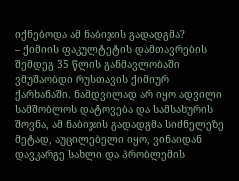იქნებოდა ამ ნაბიჯის გადადგმა?
– ქიმიის ფაკულტეტის დამთავრების შემდეგ 35 წლის განმავლობაში ვმუშაობდი რუსთავის ქიმიურ ქარხანაში. ნამდვილად არ იყო ადვილი სამშობლოს დატოვება და სამსახურის შოვნა, ამ ნაბიჯის გადადგმა სიძნელეზე მეტად, აუცილებელი იყო, ვინაიდან დავკარგე სახლი და პრობლემის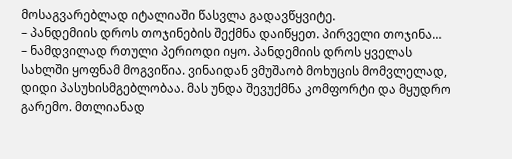მოსაგვარებლად იტალიაში წასვლა გადავწყვიტე.
– პანდემიის დროს თოჯინების შექმნა დაიწყეთ. პირველი თოჯინა…
– ნამდვილად რთული პერიოდი იყო. პანდემიის დროს ყველას სახლში ყოფნამ მოგვიწია. ვინაიდან ვმუშაობ მოხუცის მომვლელად, დიდი პასუხისმგებლობაა. მას უნდა შევუქმნა კომფორტი და მყუდრო გარემო. მთლიანად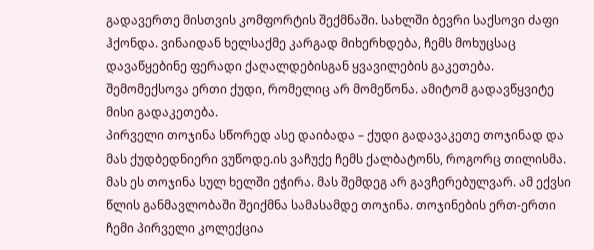გადავერთე მისთვის კომფორტის შექმნაში. სახლში ბევრი საქსოვი ძაფი ჰქონდა. ვინაიდან ხელსაქმე კარგად მიხერხდება, ჩემს მოხუცსაც დავაწყებინე ფერადი ქაღალდებისგან ყვავილების გაკეთება. შემომექსოვა ერთი ქუდი, რომელიც არ მომეწონა. ამიტომ გადავწყვიტე მისი გადაკეთება.
პირველი თოჯინა სწორედ ასე დაიბადა – ქუდი გადავაკეთე თოჯინად და მას ქუდბედნიერი ვუწოდე.ის ვაჩუქე ჩემს ქალბატონს, როგორც თილისმა. მას ეს თოჯინა სულ ხელში ეჭირა. მას შემდეგ არ გავჩერებულვარ. ამ ექვსი წლის განმავლობაში შეიქმნა სამასამდე თოჯინა. თოჯინების ერთ-ერთი ჩემი პირველი კოლექცია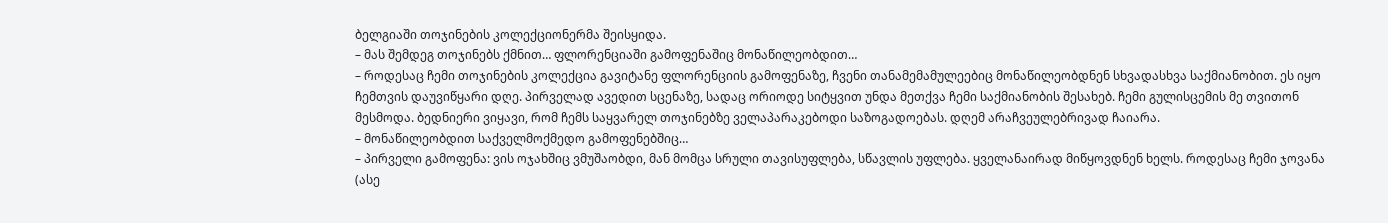ბელგიაში თოჯინების კოლექციონერმა შეისყიდა.
– მას შემდეგ თოჯინებს ქმნით… ფლორენციაში გამოფენაშიც მონაწილეობდით…
– როდესაც ჩემი თოჯინების კოლექცია გავიტანე ფლორენციის გამოფენაზე, ჩვენი თანამემამულეებიც მონაწილეობდნენ სხვადასხვა საქმიანობით. ეს იყო ჩემთვის დაუვიწყარი დღე. პირველად ავედით სცენაზე, სადაც ორიოდე სიტყვით უნდა მეთქვა ჩემი საქმიანობის შესახებ. ჩემი გულისცემის მე თვითონ მესმოდა. ბედნიერი ვიყავი, რომ ჩემს საყვარელ თოჯინებზე ველაპარაკებოდი საზოგადოებას. დღემ არაჩვეულებრივად ჩაიარა.
– მონაწილეობდით საქველმოქმედო გამოფენებშიც…
– პირველი გამოფენა: ვის ოჯახშიც ვმუშაობდი, მან მომცა სრული თავისუფლება, სწავლის უფლება. ყველანაირად მიწყოვდნენ ხელს. როდესაც ჩემი ჯოვანა (ასე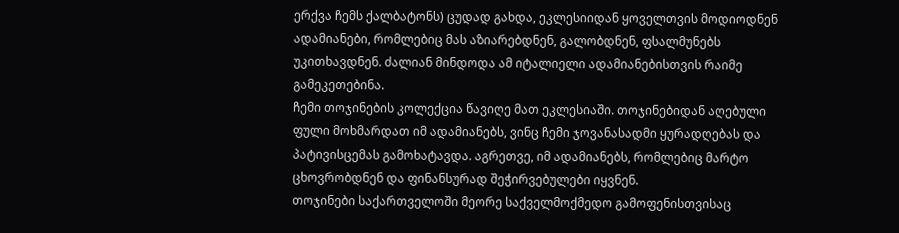ერქვა ჩემს ქალბატონს) ცუდად გახდა, ეკლესიიდან ყოველთვის მოდიოდნენ ადამიანები, რომლებიც მას აზიარებდნენ, გალობდნენ, ფსალმუნებს უკითხავდნენ. ძალიან მინდოდა ამ იტალიელი ადამიანებისთვის რაიმე გამეკეთებინა.
ჩემი თოჯინების კოლექცია წავიღე მათ ეკლესიაში. თოჯინებიდან აღებული ფული მოხმარდათ იმ ადამიანებს, ვინც ჩემი ჯოვანასადმი ყურადღებას და პატივისცემას გამოხატავდა. აგრეთვე, იმ ადამიანებს, რომლებიც მარტო ცხოვრობდნენ და ფინანსურად შეჭირვებულები იყვნენ.
თოჯინები საქართველოში მეორე საქველმოქმედო გამოფენისთვისაც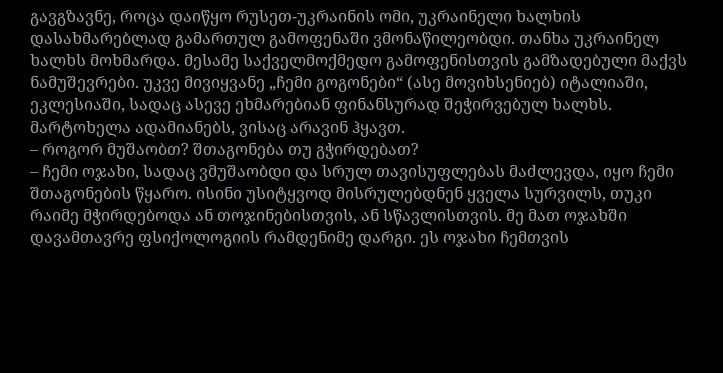გავგზავნე, როცა დაიწყო რუსეთ-უკრაინის ომი, უკრაინელი ხალხის დასახმარებლად გამართულ გამოფენაში ვმონაწილეობდი. თანხა უკრაინელ ხალხს მოხმარდა. მესამე საქველმოქმედო გამოფენისთვის გამზადებული მაქვს ნამუშევრები. უკვე მივიყვანე „ჩემი გოგონები“ (ასე მოვიხსენიებ) იტალიაში, ეკლესიაში, სადაც ასევე ეხმარებიან ფინანსურად შეჭირვებულ ხალხს. მარტოხელა ადამიანებს, ვისაც არავინ ჰყავთ.
– როგორ მუშაობთ? შთაგონება თუ გჭირდებათ?
– ჩემი ოჯახი, სადაც ვმუშაობდი და სრულ თავისუფლებას მაძლევდა, იყო ჩემი შთაგონების წყარო. ისინი უსიტყვოდ მისრულებდნენ ყველა სურვილს, თუკი რაიმე მჭირდებოდა ან თოჯინებისთვის, ან სწავლისთვის. მე მათ ოჯახში დავამთავრე ფსიქოლოგიის რამდენიმე დარგი. ეს ოჯახი ჩემთვის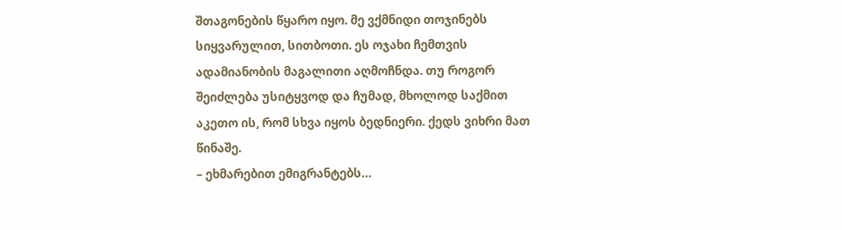შთაგონების წყარო იყო. მე ვქმნიდი თოჯინებს სიყვარულით, სითბოთი. ეს ოჯახი ჩემთვის ადამიანობის მაგალითი აღმოჩნდა. თუ როგორ შეიძლება უსიტყვოდ და ჩუმად, მხოლოდ საქმით აკეთო ის, რომ სხვა იყოს ბედნიერი. ქედს ვიხრი მათ წინაშე.
– ეხმარებით ემიგრანტებს…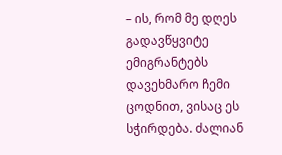– ის, რომ მე დღეს გადავწყვიტე ემიგრანტებს დავეხმარო ჩემი ცოდნით, ვისაც ეს სჭირდება. ძალიან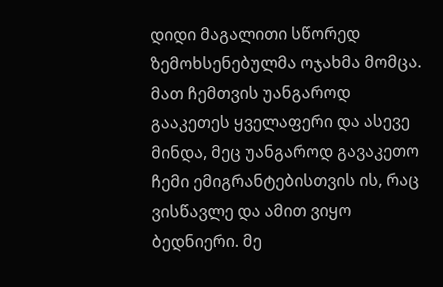დიდი მაგალითი სწორედ ზემოხსენებულმა ოჯახმა მომცა. მათ ჩემთვის უანგაროდ გააკეთეს ყველაფერი და ასევე მინდა, მეც უანგაროდ გავაკეთო ჩემი ემიგრანტებისთვის ის, რაც ვისწავლე და ამით ვიყო ბედნიერი. მე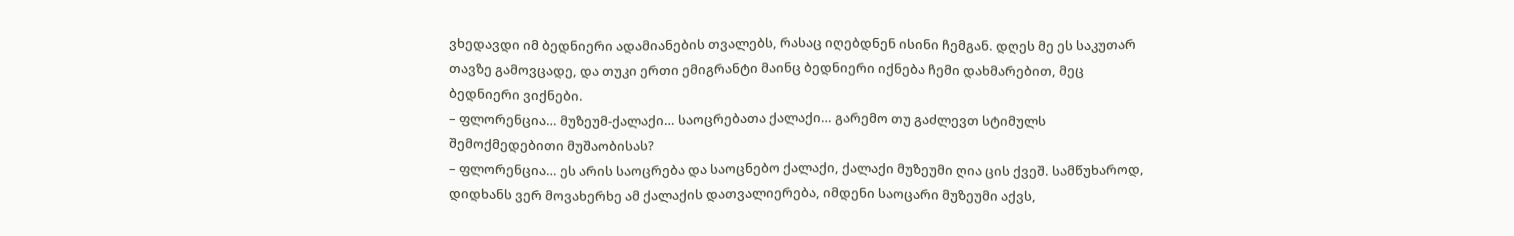ვხედავდი იმ ბედნიერი ადამიანების თვალებს, რასაც იღებდნენ ისინი ჩემგან. დღეს მე ეს საკუთარ თავზე გამოვცადე, და თუკი ერთი ემიგრანტი მაინც ბედნიერი იქნება ჩემი დახმარებით, მეც ბედნიერი ვიქნები.
– ფლორენცია… მუზეუმ-ქალაქი… საოცრებათა ქალაქი… გარემო თუ გაძლევთ სტიმულს შემოქმედებითი მუშაობისას?
– ფლორენცია… ეს არის საოცრება და საოცნებო ქალაქი, ქალაქი მუზეუმი ღია ცის ქვეშ. სამწუხაროდ, დიდხანს ვერ მოვახერხე ამ ქალაქის დათვალიერება, იმდენი საოცარი მუზეუმი აქვს,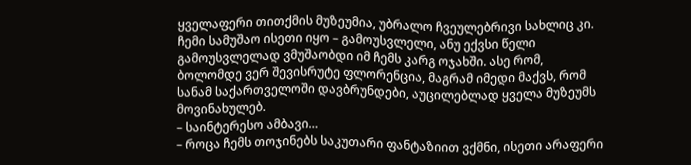ყველაფერი თითქმის მუზეუმია, უბრალო ჩვეულებრივი სახლიც კი. ჩემი სამუშაო ისეთი იყო – გამოუსვლელი, ანუ ექვსი წელი გამოუსვლელად ვმუშაობდი იმ ჩემს კარგ ოჯახში. ასე რომ, ბოლომდე ვერ შევისრუტე ფლორენცია, მაგრამ იმედი მაქვს, რომ სანამ საქართველოში დავბრუნდები, აუცილებლად ყველა მუზეუმს მოვინახულებ.
– საინტერესო ამბავი…
– როცა ჩემს თოჯინებს საკუთარი ფანტაზიით ვქმნი, ისეთი არაფერი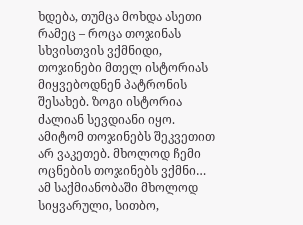ხდება, თუმცა მოხდა ასეთი რამეც – როცა თოჯინას სხვისთვის ვქმნიდი, თოჯინები მთელ ისტორიას მიყვებოდნენ პატრონის შესახებ. ზოგი ისტორია ძალიან სევდიანი იყო. ამიტომ თოჯინებს შეკვეთით არ ვაკეთებ. მხოლოდ ჩემი ოცნების თოჯინებს ვქმნი… ამ საქმიანობაში მხოლოდ სიყვარული, სითბო,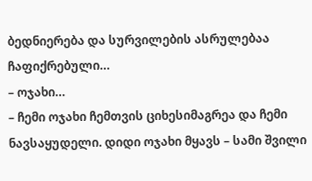ბედნიერება და სურვილების ასრულებაა ჩაფიქრებული…
– ოჯახი…
– ჩემი ოჯახი ჩემთვის ციხესიმაგრეა და ჩემი ნავსაყუდელი. დიდი ოჯახი მყავს – სამი შვილი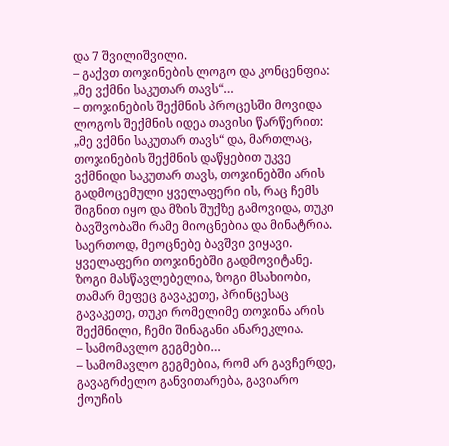და 7 შვილიშვილი.
– გაქვთ თოჯინების ლოგო და კონცენფია: „მე ვქმნი საკუთარ თავს“…
– თოჯინების შექმნის პროცესში მოვიდა ლოგოს შექმნის იდეა თავისი წარწერით: „მე ვქმნი საკუთარ თავს“ და, მართლაც, თოჯინების შექმნის დაწყებით უკვე ვქმნიდი საკუთარ თავს, თოჯინებში არის გადმოცემული ყველაფერი ის, რაც ჩემს შიგნით იყო და მზის შუქზე გამოვიდა, თუკი ბავშვობაში რამე მიოცნებია და მინატრია. საერთოდ, მეოცნებე ბავშვი ვიყავი. ყველაფერი თოჯინებში გადმოვიტანე. ზოგი მასწავლებელია, ზოგი მსახიობი, თამარ მეფეც გავაკეთე, პრინცესაც გავაკეთე, თუკი რომელიმე თოჯინა არის შექმნილი, ჩემი შინაგანი ანარეკლია.
– სამომავლო გეგმები…
– სამომავლო გეგმებია, რომ არ გავჩერდე, გავაგრძელო განვითარება, გავიარო ქოუჩის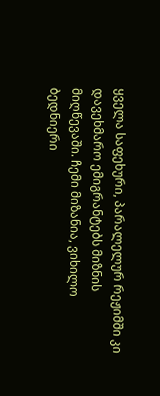ყველა საფეხური, პარალელურ რეჟიმში კი დავეხმარო ემიგრანტებს მიზნის მიღწევაში. ჩემი მიზანია, ვიხილო ბედნიერი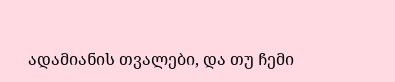ადამიანის თვალები, და თუ ჩემი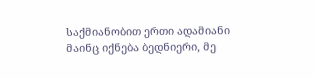საქმიანობით ერთი ადამიანი მაინც იქნება ბედნიერი, მე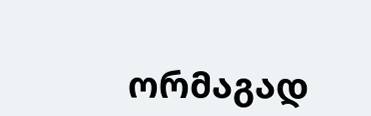ორმაგად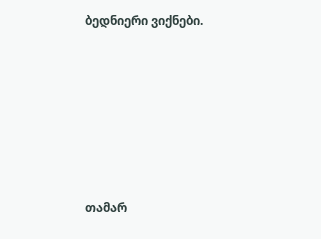ბედნიერი ვიქნები.







თამარ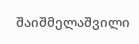შაიშმელაშვილი